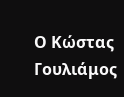Ο Κώστας Γουλιάμος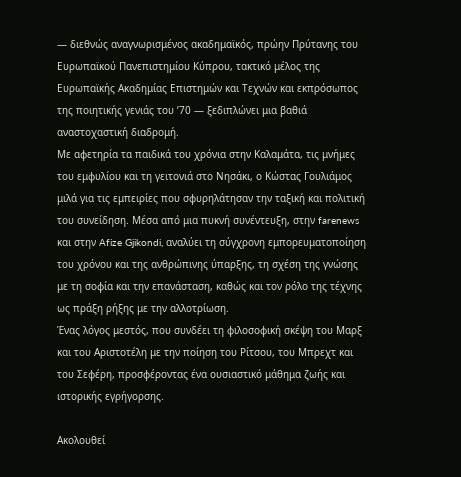— διεθνώς αναγνωρισμένος ακαδημαϊκός, πρώην Πρύτανης του Ευρωπαϊκού Πανεπιστημίου Κύπρου, τακτικό μέλος της Ευρωπαϊκής Ακαδημίας Επιστημών και Τεχνών και εκπρόσωπος της ποιητικής γενιάς του ’70 — ξεδιπλώνει μια βαθιά αναστοχαστική διαδρομή.
Με αφετηρία τα παιδικά του χρόνια στην Καλαμάτα, τις μνήμες του εμφυλίου και τη γειτονιά στο Νησάκι, ο Κώστας Γουλιάμος μιλά για τις εμπειρίες που σφυρηλάτησαν την ταξική και πολιτική του συνείδηση. Μέσα από μια πυκνή συνέντευξη, στην farenews και στην Afize Gjikondi, αναλύει τη σύγχρονη εμπορευματοποίηση του χρόνου και της ανθρώπινης ύπαρξης, τη σχέση της γνώσης με τη σοφία και την επανάσταση, καθώς και τον ρόλο της τέχνης ως πράξη ρήξης με την αλλοτρίωση.
Ένας λόγος μεστός, που συνδέει τη φιλοσοφική σκέψη του Μαρξ και του Αριστοτέλη με την ποίηση του Ρίτσου, του Μπρεχτ και του Σεφέρη, προσφέροντας ένα ουσιαστικό μάθημα ζωής και ιστορικής εγρήγορσης.

Ακολουθεί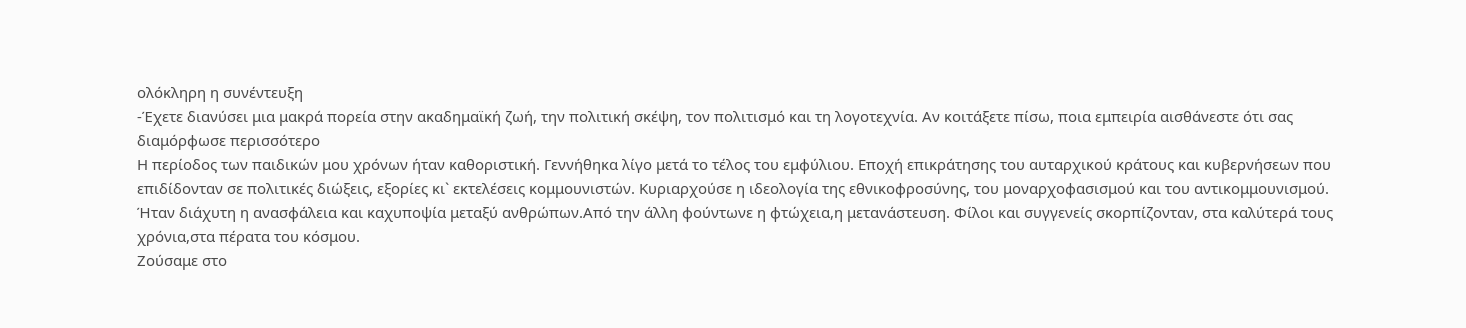ολόκληρη η συνέντευξη
-Έχετε διανύσει μια μακρά πορεία στην ακαδημαϊκή ζωή, την πολιτική σκέψη, τον πολιτισμό και τη λογοτεχνία. Αν κοιτάξετε πίσω, ποια εμπειρία αισθάνεστε ότι σας διαμόρφωσε περισσότερο
Η περίοδος των παιδικών μου χρόνων ήταν καθοριστική. Γεννήθηκα λίγο μετά το τέλος του εμφύλιου. Εποχή επικράτησης του αυταρχικού κράτους και κυβερνήσεων που επιδίδονταν σε πολιτικές διώξεις, εξορίες κι` εκτελέσεις κομμουνιστών. Κυριαρχούσε η ιδεολογία της εθνικοφροσύνης, του μοναρχοφασισμού και του αντικομμουνισμού. Ήταν διάχυτη η ανασφάλεια και καχυποψία μεταξύ ανθρώπων.Από την άλλη φούντωνε η φτώχεια,η μετανάστευση. Φίλοι και συγγενείς σκορπίζονταν, στα καλύτερά τους χρόνια,στα πέρατα του κόσμου.
Ζούσαμε στο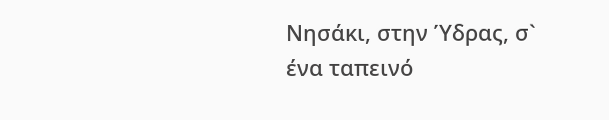Νησάκι, στην Ύδρας, σ` ένα ταπεινό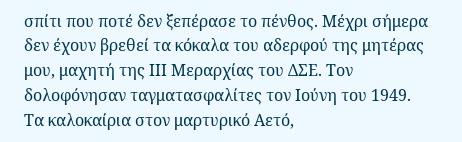σπίτι που ποτέ δεν ξεπέρασε το πένθος. Μέχρι σήμερα δεν έχουν βρεθεί τα κόκαλα του αδερφού της μητέρας μου, μαχητή της ΙΙΙ Μεραρχίας του ΔΣΕ. Τον δολοφόνησαν ταγματασφαλίτες τον Ιούνη του 1949.
Τα καλοκαίρια στον μαρτυρικό Αετό,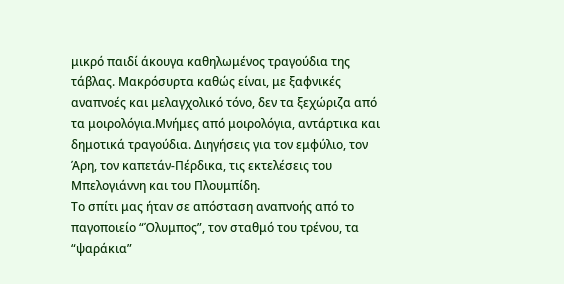μικρό παιδί άκουγα καθηλωμένος τραγούδια της τάβλας. Μακρόσυρτα καθώς είναι, με ξαφνικές αναπνοές και μελαγχολικό τόνο, δεν τα ξεχώριζα από τα μοιρολόγια.Μνήμες από μοιρολόγια, αντάρτικα και δημοτικά τραγούδια. Διηγήσεις για τον εμφύλιο, τον Άρη, τον καπετάν-Πέρδικα, τις εκτελέσεις του Μπελογιάννη και του Πλουμπίδη.
Το σπίτι μας ήταν σε απόσταση αναπνοής από το παγοποιείο “Όλυμπος”, τον σταθμό του τρένου, τα “ψαράκια”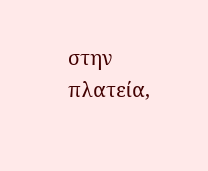στην πλατεία,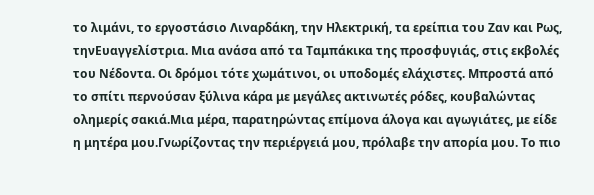το λιμάνι, το εργοστάσιο Λιναρδάκη, την Ηλεκτρική, τα ερείπια του Ζαν και Ρως, τηνΕυαγγελίστρια. Μια ανάσα από τα Ταμπάκικα της προσφυγιάς, στις εκβολές του Νέδοντα. Οι δρόμοι τότε χωμάτινοι, οι υποδομές ελάχιστες. Μπροστά από το σπίτι περνούσαν ξύλινα κάρα με μεγάλες ακτινωτές ρόδες, κουβαλώντας ολημερίς σακιά.Μια μέρα, παρατηρώντας επίμονα άλογα και αγωγιάτες, με είδε η μητέρα μου.Γνωρίζοντας την περιέργειά μου, πρόλαβε την απορία μου. Το πιο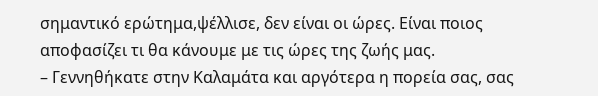σημαντικό ερώτημα,ψέλλισε, δεν είναι οι ώρες. Είναι ποιος αποφασίζει τι θα κάνουμε με τις ώρες της ζωής μας.
– Γεννηθήκατε στην Καλαμάτα και αργότερα η πορεία σας, σας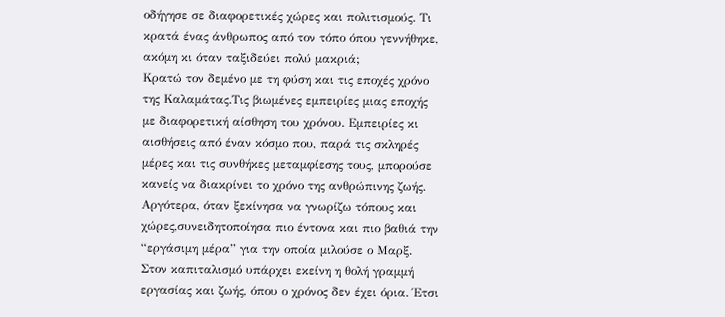οδήγησε σε διαφορετικές χώρες και πολιτισμούς. Τι κρατά ένας άνθρωπος από τον τόπο όπου γεννήθηκε, ακόμη κι όταν ταξιδεύει πολύ μακριά;
Κρατώ τον δεμένο με τη φύση και τις εποχές χρόνο της Καλαμάτας.Τις βιωμένες εμπειρίες μιας εποχής με διαφορετική αίσθηση του χρόνου. Εμπειρίες κι αισθήσεις από έναν κόσμο που, παρά τις σκληρές μέρες και τις συνθήκες μεταμφίεσης τους, μπορούσε κανείς να διακρίνει το χρόνο της ανθρώπινης ζωής. Αργότερα, όταν ξεκίνησα να γνωρίζω τόπους και χώρες,συνειδητοποίησα πιο έντονα και πιο βαθιά την “εργάσιμη μέρα” για την οποία μιλούσε ο Μαρξ. Στον καπιταλισμό υπάρχει εκείνη η θολή γραμμή εργασίας και ζωής, όπου ο χρόνος δεν έχει όρια. Έτσι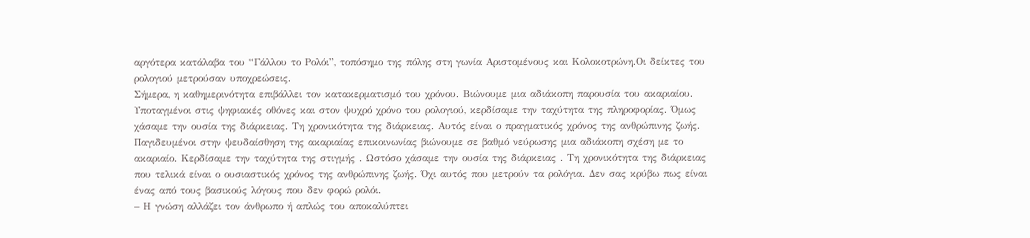αργότερα κατάλαβα του “Γάλλου το Ρολόι”, τοπόσημο της πόλης στη γωνία Αριστομένους και Κολοκοτρώνη.Οι δείκτες του ρολογιού μετρούσαν υποχρεώσεις.
Σήμερα, η καθημερινότητα επιβάλλει τον κατακερματισμό του χρόνου. Βιώνουμε μια αδιάκοπη παρουσία του ακαριαίου. Υποταγμένοι στις ψηφιακές οθόνες και στον ψυχρό χρόνο του ρολογιού, κερδίσαμε την ταχύτητα της πληροφορίας. Όμως χάσαμε την ουσία της διάρκειας. Τη χρονικότητα της διάρκειας. Αυτός είναι ο πραγματικός χρόνος της ανθρώπινης ζωής. Παγιδευμένοι στην ψευδαίσθηση της ακαριαίας επικοινωνίας βιώνουμε σε βαθμό νεύρωσης μια αδιάκοπη σχέση με το ακαριαίο. Κερδίσαμε την ταχύτητα της στιγμής . Ωστόσο χάσαμε την ουσία της διάρκειας . Τη χρονικότητα της διάρκειας που τελικά είναι ο ουσιαστικός χρόνος της ανθρώπινης ζωής. Όχι αυτός που μετρούν τα ρολόγια. Δεν σας κρύβω πως είναι ένας από τους βασικούς λόγους που δεν φορώ ρολόι.
– Η γνώση αλλάζει τον άνθρωπο ή απλώς του αποκαλύπτει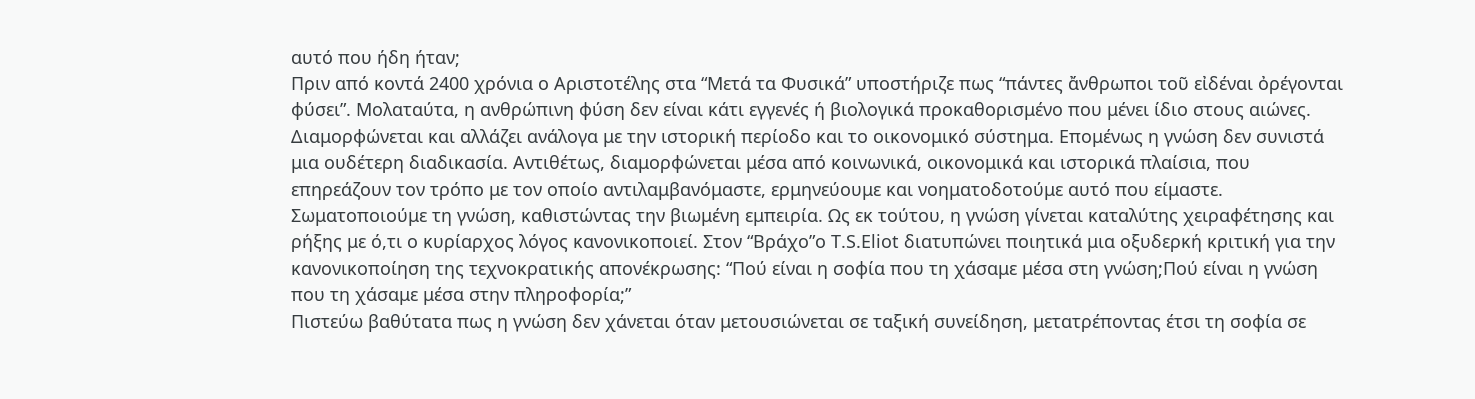αυτό που ήδη ήταν;
Πριν από κοντά 2400 χρόνια ο Αριστοτέλης στα “Μετά τα Φυσικά” υποστήριζε πως “πάντες ἄνθρωποι τοῦ εἰδέναι ὀρέγονται φύσει”. Μολαταύτα, η ανθρώπινη φύση δεν είναι κάτι εγγενές ή βιολογικά προκαθορισμένο που μένει ίδιο στους αιώνες. Διαμορφώνεται και αλλάζει ανάλογα με την ιστορική περίοδο και το οικονομικό σύστημα. Επομένως η γνώση δεν συνιστά μια ουδέτερη διαδικασία. Αντιθέτως, διαμορφώνεται μέσα από κοινωνικά, οικονομικά και ιστορικά πλαίσια, που επηρεάζουν τον τρόπο με τον οποίο αντιλαμβανόμαστε, ερμηνεύουμε και νοηματοδοτούμε αυτό που είμαστε. Σωματοποιούμε τη γνώση, καθιστώντας την βιωμένη εμπειρία. Ως εκ τούτου, η γνώση γίνεται καταλύτης χειραφέτησης και ρήξης με ό,τι ο κυρίαρχος λόγος κανονικοποιεί. Στον “Βράχο”ο T.S.Eliot διατυπώνει ποιητικά μια οξυδερκή κριτική για την κανονικοποίηση της τεχνοκρατικής απονέκρωσης: “Πού είναι η σοφία που τη χάσαμε μέσα στη γνώση;Πού είναι η γνώση που τη χάσαμε μέσα στην πληροφορία;”
Πιστεύω βαθύτατα πως η γνώση δεν χάνεται όταν μετουσιώνεται σε ταξική συνείδηση, μετατρέποντας έτσι τη σοφία σε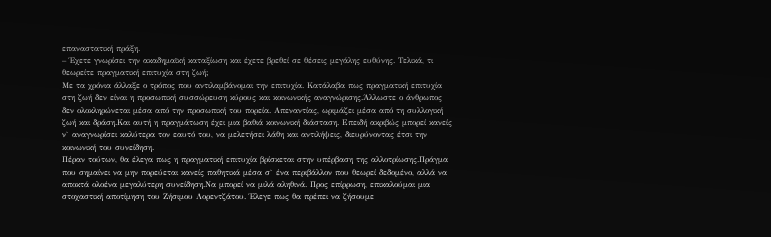επαναστατική πράξη.
– Έχετε γνωρίσει την ακαδημαϊκή καταξίωση και έχετε βρεθεί σε θέσεις μεγάλης ευθύνης. Τελικά, τι θεωρείτε πραγματική επιτυχία στη ζωή;
Με τα χρόνια άλλαξε ο τρόπος που αντιλαμβάνομαι την επιτυχία. Κατάλαβα πως πραγματική επιτυχία στη ζωή δεν είναι η προσωπική συσσώρευση κύρους και κοινωνικής αναγνώρισης.Άλλωστε ο άνθρωπος δεν ολοκληρώνεται μέσα από την προσωπική του πορεία. Απεναντίας, ωριμάζει μέσα από τη συλλογική ζωή και δράση.Και αυτή η πραγμάτωση έχει μια βαθιά κοινωνική διάσταση. Επειδή ακριβώς μπορεί κανείς ν` αναγνωρίσει καλύτερα τον εαυτό του, να μελετήσει λάθη και αντιλήψεις, διευρύνοντας έτσι την κοινωνική του συνείδηση.
Πέραν τούτων, θα έλεγα πως η πραγματική επιτυχία βρίσκεται στην υπέρβαση της αλλοτρίωσης.Πράγμα που σημαίνει να μην πορεύεται κανείς παθητικά μέσα σ` ένα περιβάλλον που θεωρεί δεδομένο, αλλά να αποκτά ολοένα μεγαλύτερη συνείδηση.Να μπορεί να μιλά αληθινά. Προς επίρρωση, επικαλούμαι μια στοχαστική αποτίμηση του Ζήσιμου Λορεντζάτου. Έλεγε πως θα πρέπει να ζήσουμε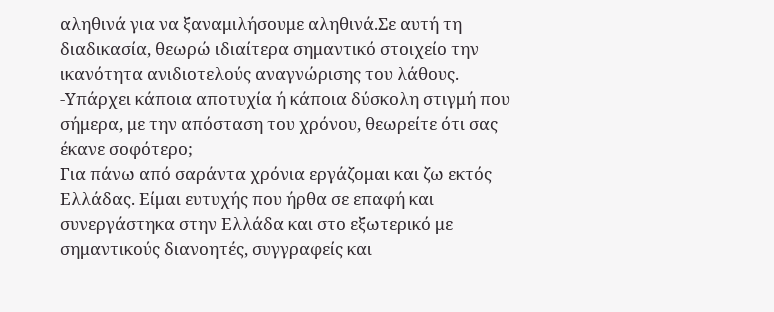αληθινά για να ξαναμιλήσουμε αληθινά.Σε αυτή τη διαδικασία, θεωρώ ιδιαίτερα σημαντικό στοιχείο την ικανότητα ανιδιοτελούς αναγνώρισης του λάθους.
-Υπάρχει κάποια αποτυχία ή κάποια δύσκολη στιγμή που σήμερα, με την απόσταση του χρόνου, θεωρείτε ότι σας έκανε σοφότερο;
Για πάνω από σαράντα χρόνια εργάζομαι και ζω εκτός Ελλάδας. Είμαι ευτυχής που ήρθα σε επαφή και συνεργάστηκα στην Ελλάδα και στο εξωτερικό με σημαντικούς διανοητές, συγγραφείς και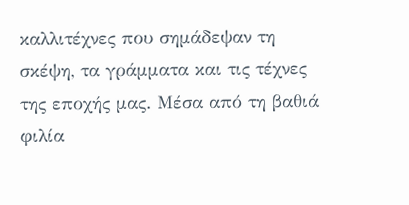καλλιτέχνες που σημάδεψαν τη σκέψη, τα γράμματα και τις τέχνες της εποχής μας. Μέσα από τη βαθιά φιλία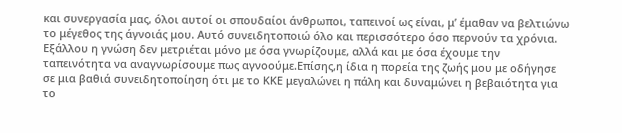και συνεργασία μας, όλοι αυτοί οι σπουδαίοι άνθρωποι, ταπεινοί ως είναι, μ’ έμαθαν να βελτιώνω το μέγεθος της άγνοιάς μου. Αυτό συνειδητοποιώ όλο και περισσότερο όσο περνούν τα χρόνια. Εξάλλου η γνώση δεν μετριέται μόνο με όσα γνωρίζουμε, αλλά και με όσα έχουμε την ταπεινότητα να αναγνωρίσουμε πως αγνοούμε.Επίσης,η ίδια η πορεία της ζωής μου με οδήγησε σε μια βαθιά συνειδητοποίηση ότι με το ΚΚΕ μεγαλώνει η πάλη και δυναμώνει η βεβαιότητα για το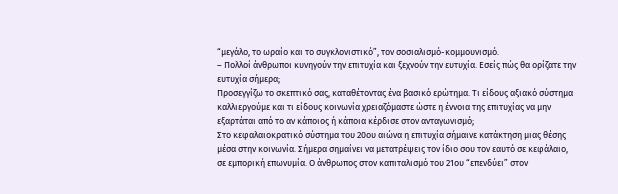“μεγάλο, το ωραίο και το συγκλονιστικό”, τον σοσιαλισμό-κομμουνισμό.
– Πολλοί άνθρωποι κυνηγούν την επιτυχία και ξεχνούν την ευτυχία. Εσείς πώς θα ορίζατε την ευτυχία σήμερα;
Προσεγγίζω το σκεπτικό σας, καταθέτοντας ένα βασικό ερώτημα. Τι είδους αξιακό σύστημα καλλιεργούμε και τι είδους κοινωνία χρειαζόμαστε ώστε η έννοια της επιτυχίας να μην εξαρτάται από το αν κάποιος ή κάποια κέρδισε στον ανταγωνισμό;
Στο κεφαλαιοκρατικό σύστημα του 20ου αιώνα η επιτυχία σήμαινε κατάκτηση μιας θέσης μέσα στην κοινωνία. Σήμερα σημαίνει να μετατρέψεις τον ίδιο σου τον εαυτό σε κεφάλαιο, σε εμπορική επωνυμία. Ο άνθρωπος στον καπιταλισμό του 21ου “επενδύει” στον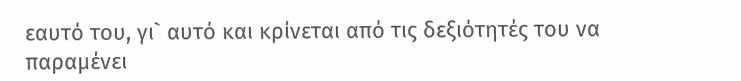εαυτό του, γι` αυτό και κρίνεται από τις δεξιότητές του να παραμένει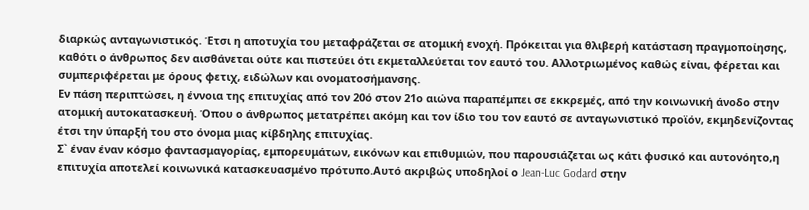διαρκώς ανταγωνιστικός. Έτσι η αποτυχία του μεταφράζεται σε ατομική ενοχή. Πρόκειται για θλιβερή κατάσταση πραγμοποίησης, καθότι ο άνθρωπος δεν αισθάνεται ούτε και πιστεύει ότι εκμεταλλεύεται τον εαυτό του. Αλλοτριωμένος καθώς είναι, φέρεται και συμπεριφέρεται με όρους φετιχ, ειδώλων και ονοματοσήμανσης.
Εν πάση περιπτώσει, η έννοια της επιτυχίας από τον 20ό στον 21ο αιώνα παραπέμπει σε εκκρεμές, από την κοινωνική άνοδο στην ατομική αυτοκατασκευή. Όπου ο άνθρωπος μετατρέπει ακόμη και τον ίδιο του τον εαυτό σε ανταγωνιστικό προϊόν, εκμηδενίζοντας έτσι την ύπαρξή του στο όνομα μιας κίβδηλης επιτυχίας.
Σ` έναν έναν κόσμο φαντασμαγορίας, εμπορευμάτων, εικόνων και επιθυμιών, που παρουσιάζεται ως κάτι φυσικό και αυτονόητο,η επιτυχία αποτελεί κοινωνικά κατασκευασμένο πρότυπο.Αυτό ακριβώς υποδηλοί ο Jean-Luc Godard στην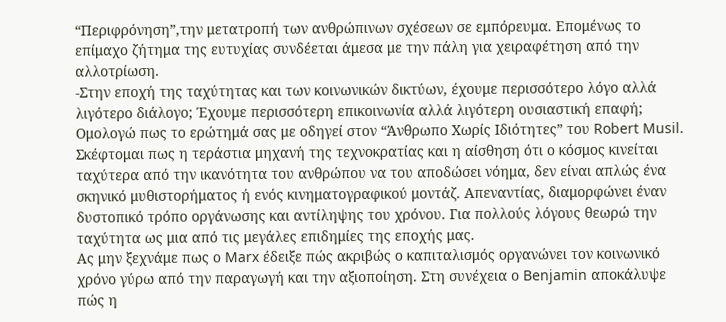“Περιφρόνηση”,την μετατροπή των ανθρώπινων σχέσεων σε εμπόρευμα. Επομένως το επίμαχο ζήτημα της ευτυχίας συνδέεται άμεσα με την πάλη για χειραφέτηση από την αλλοτρίωση.
-Στην εποχή της ταχύτητας και των κοινωνικών δικτύων, έχουμε περισσότερο λόγο αλλά λιγότερο διάλογο; Έχουμε περισσότερη επικοινωνία αλλά λιγότερη ουσιαστική επαφή;
Ομολογώ πως το ερώτημά σας με οδηγεί στον “Άνθρωπο Χωρίς Ιδιότητες” του Robert Musil. Σκέφτομαι πως η τεράστια μηχανή της τεχνοκρατίας και η αίσθηση ότι ο κόσμος κινείται ταχύτερα από την ικανότητα του ανθρώπου να του αποδώσει νόημα, δεν είναι απλώς ένα σκηνικό μυθιστορήματος ή ενός κινηματογραφικού μοντάζ. Απεναντίας, διαμορφώνει έναν δυστοπικό τρόπο οργάνωσης και αντίληψης του χρόνου. Για πολλούς λόγους θεωρώ την ταχύτητα ως μια από τις μεγάλες επιδημίες της εποχής μας.
Ας μην ξεχνάμε πως ο Marx έδειξε πώς ακριβώς ο καπιταλισμός οργανώνει τον κοινωνικό χρόνο γύρω από την παραγωγή και την αξιοποίηση. Στη συνέχεια ο Benjamin αποκάλυψε πώς η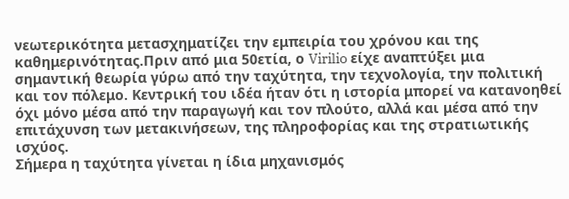νεωτερικότητα μετασχηματίζει την εμπειρία του χρόνου και της καθημερινότητας.Πριν από μια 50ετία, ο Virilio είχε αναπτύξει μια σημαντική θεωρία γύρω από την ταχύτητα, την τεχνολογία, την πολιτική και τον πόλεμο. Κεντρική του ιδέα ήταν ότι η ιστορία μπορεί να κατανοηθεί όχι μόνο μέσα από την παραγωγή και τον πλούτο, αλλά και μέσα από την επιτάχυνση των μετακινήσεων, της πληροφορίας και της στρατιωτικής ισχύος.
Σήμερα η ταχύτητα γίνεται η ίδια μηχανισμός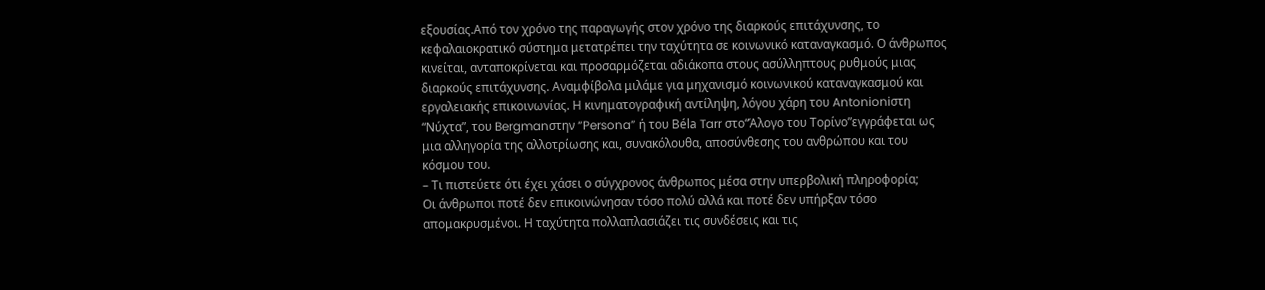εξουσίας.Από τον χρόνο της παραγωγής στον χρόνο της διαρκούς επιτάχυνσης, το κεφαλαιοκρατικό σύστημα μετατρέπει την ταχύτητα σε κοινωνικό καταναγκασμό. Ο άνθρωπος κινείται, ανταποκρίνεται και προσαρμόζεται αδιάκοπα στους ασύλληπτους ρυθμούς μιας διαρκούς επιτάχυνσης. Αναμφίβολα μιλάμε για μηχανισμό κοινωνικού καταναγκασμού και εργαλειακής επικοινωνίας. Η κινηματογραφική αντίληψη, λόγου χάρη του Antonioniστη “Νύχτα”, του Bergmanστην “Persona” ή του Béla Tarr στο“Άλογο του Τορίνο”εγγράφεται ως μια αλληγορία της αλλοτρίωσης και, συνακόλουθα, αποσύνθεσης του ανθρώπου και του κόσμου του.
– Τι πιστεύετε ότι έχει χάσει ο σύγχρονος άνθρωπος μέσα στην υπερβολική πληροφορία;
Οι άνθρωποι ποτέ δεν επικοινώνησαν τόσο πολύ αλλά και ποτέ δεν υπήρξαν τόσο απομακρυσμένοι. Η ταχύτητα πολλαπλασιάζει τις συνδέσεις και τις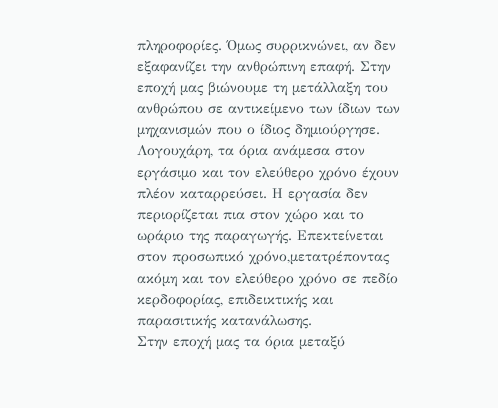πληροφορίες. Όμως συρρικνώνει, αν δεν εξαφανίζει την ανθρώπινη επαφή. Στην εποχή μας βιώνουμε τη μετάλλαξη του ανθρώπου σε αντικείμενο των ίδιων των μηχανισμών που ο ίδιος δημιούργησε. Λογουχάρη, τα όρια ανάμεσα στον εργάσιμο και τον ελεύθερο χρόνο έχουν πλέον καταρρεύσει. Η εργασία δεν περιορίζεται πια στον χώρο και το ωράριο της παραγωγής. Επεκτείνεται στον προσωπικό χρόνο,μετατρέποντας ακόμη και τον ελεύθερο χρόνο σε πεδίο κερδοφορίας, επιδεικτικής και παρασιτικής κατανάλωσης.
Στην εποχή μας τα όρια μεταξύ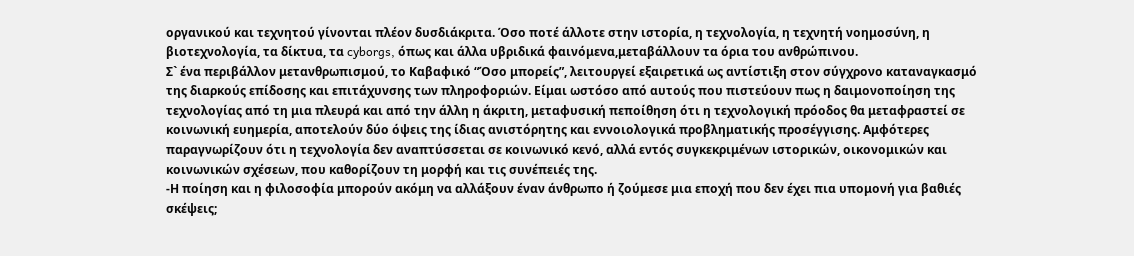οργανικού και τεχνητού γίνονται πλέον δυσδιάκριτα. Όσο ποτέ άλλοτε στην ιστορία, η τεχνολογία, η τεχνητή νοημοσύνη, η βιοτεχνολογία, τα δίκτυα, τα cyborgs, όπως και άλλα υβριδικά φαινόμενα,μεταβάλλουν τα όρια του ανθρώπινου.
Σ` ένα περιβάλλον μετανθρωπισμού, το Καβαφικό “Όσο μπορείς”, λειτουργεί εξαιρετικά ως αντίστιξη στον σύγχρονο καταναγκασμό της διαρκούς επίδοσης και επιτάχυνσης των πληροφοριών. Είμαι ωστόσο από αυτούς που πιστεύουν πως η δαιμονοποίηση της τεχνολογίας από τη μια πλευρά και από την άλλη η άκριτη, μεταφυσική πεποίθηση ότι η τεχνολογική πρόοδος θα μεταφραστεί σε κοινωνική ευημερία, αποτελούν δύο όψεις της ίδιας ανιστόρητης και εννοιολογικά προβληματικής προσέγγισης. Αμφότερες παραγνωρίζουν ότι η τεχνολογία δεν αναπτύσσεται σε κοινωνικό κενό, αλλά εντός συγκεκριμένων ιστορικών, οικονομικών και κοινωνικών σχέσεων, που καθορίζουν τη μορφή και τις συνέπειές της.
-Η ποίηση και η φιλοσοφία μπορούν ακόμη να αλλάξουν έναν άνθρωπο ή ζούμεσε μια εποχή που δεν έχει πια υπομονή για βαθιές σκέψεις;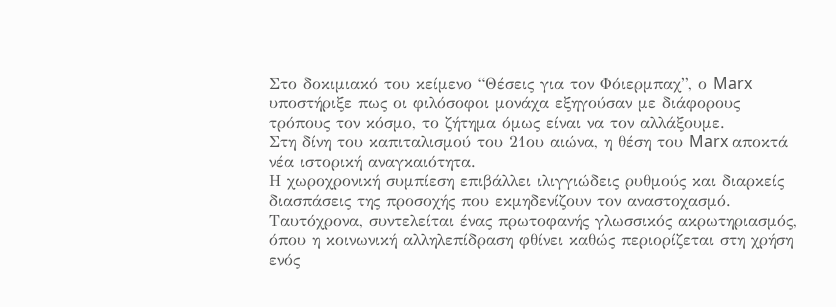Στο δοκιμιακό του κείμενο “Θέσεις για τον Φόιερμπαχ”, ο Marx υποστήριξε πως οι φιλόσοφοι μονάχα εξηγούσαν με διάφορους τρόπους τον κόσμο, το ζήτημα όμως είναι να τον αλλάξουμε.
Στη δίνη του καπιταλισμού του 21ου αιώνα, η θέση του Marx αποκτά νέα ιστορική αναγκαιότητα.
Η χωροχρονική συμπίεση επιβάλλει ιλιγγιώδεις ρυθμούς και διαρκείς διασπάσεις της προσοχής που εκμηδενίζουν τον αναστοχασμό. Ταυτόχρονα, συντελείται ένας πρωτοφανής γλωσσικός ακρωτηριασμός, όπου η κοινωνική αλληλεπίδραση φθίνει καθώς περιορίζεται στη χρήση ενός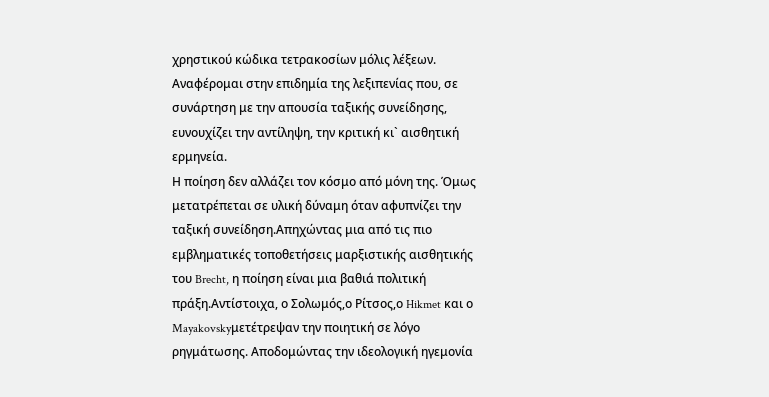χρηστικού κώδικα τετρακοσίων μόλις λέξεων. Αναφέρομαι στην επιδημία της λεξιπενίας που, σε συνάρτηση με την απουσία ταξικής συνείδησης, ευνουχίζει την αντίληψη, την κριτική κι` αισθητική ερμηνεία.
Η ποίηση δεν αλλάζει τον κόσμο από μόνη της. Όμως μετατρέπεται σε υλική δύναμη όταν αφυπνίζει την ταξική συνείδηση.Απηχώντας μια από τις πιο εμβληματικές τοποθετήσεις μαρξιστικής αισθητικής του Brecht, η ποίηση είναι μια βαθιά πολιτική πράξη.Αντίστοιχα, ο Σολωμός,ο Ρίτσος,ο Hikmet και ο Mayakovskyμετέτρεψαν την ποιητική σε λόγο ρηγμάτωσης. Αποδομώντας την ιδεολογική ηγεμονία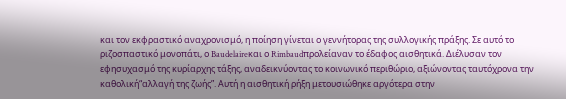και τον εκφραστικό αναχρονισμό, η ποίηση γίνεται ο γεννήτορας της συλλογικής πράξης. Σε αυτό το ριζοσπαστικό μονοπάτι, ο Baudelaireκαι ο Rimbaudπρολείαναν το έδαφος αισθητικά. Διέλυσαν τον εφησυχασμό της κυρίαρχης τάξης, αναδεικνύοντας το κοινωνικό περιθώριο, αξιώνοντας ταυτόχρονα την καθολική“αλλαγή της ζωής”. Αυτή η αισθητική ρήξη μετουσιώθηκε αργότερα στην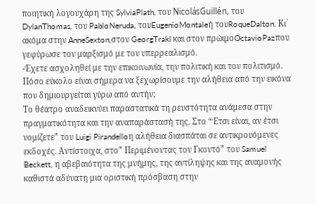ποιητική λογουχάρη της SylviaPlath, του NicolásGuillén, του DylanThomas, του PabloNeruda, τουEugenioMontaleή τουRoqueDalton. Κι` ακόμα στην AnneSexton,στον GeorgTrakl και στον πρώιμοOctavioPazπου γεφύρωσε τον μαρξισμό με τον υπερρεαλισμό.
-Έχετε ασχοληθεί με την επικοινωνία, την πολιτική και τον πολιτισμό. Πόσο εύκολο είναι σήμερα να ξεχωρίσουμε την αλήθεια από την εικόνα που δημιουργείται γύρω από αυτήν;
Το θέατρο αναδεικνύει παραστατικά τη ρευστότητα ανάμεσα στην πραγματικότητα και την αναπαράστασή της. Στο “Έτσι είναι, αν έτσι νομίζετε” του Luigi Pirandelloη αλήθεια διασπάται σε αντικρουόμενες εκδοχές. Αντίστοιχα, στο” Περιμένοντας τον Γκοντό” του Samuel Beckett, η αβεβαιότητα της μνήμης, της αντίληψης και της αναμονής καθιστά αδύνατη μια οριστική πρόσβαση στην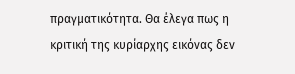πραγματικότητα. Θα έλεγα πως η κριτική της κυρίαρχης εικόνας δεν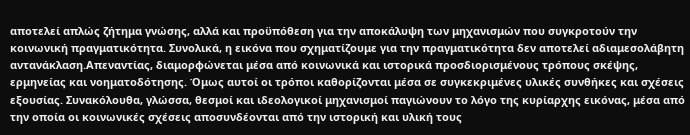αποτελεί απλώς ζήτημα γνώσης, αλλά και προϋπόθεση για την αποκάλυψη των μηχανισμών που συγκροτούν την κοινωνική πραγματικότητα. Συνολικά, η εικόνα που σχηματίζουμε για την πραγματικότητα δεν αποτελεί αδιαμεσολάβητη αντανάκλαση.Απεναντίας, διαμορφώνεται μέσα από κοινωνικά και ιστορικά προσδιορισμένους τρόπους σκέψης, ερμηνείας και νοηματοδότησης. Όμως αυτοί οι τρόποι καθορίζονται μέσα σε συγκεκριμένες υλικές συνθήκες και σχέσεις εξουσίας. Συνακόλουθα, γλώσσα, θεσμοί και ιδεολογικοί μηχανισμοί παγιώνουν το λόγο της κυρίαρχης εικόνας, μέσα από την οποία οι κοινωνικές σχέσεις αποσυνδέονται από την ιστορική και υλική τους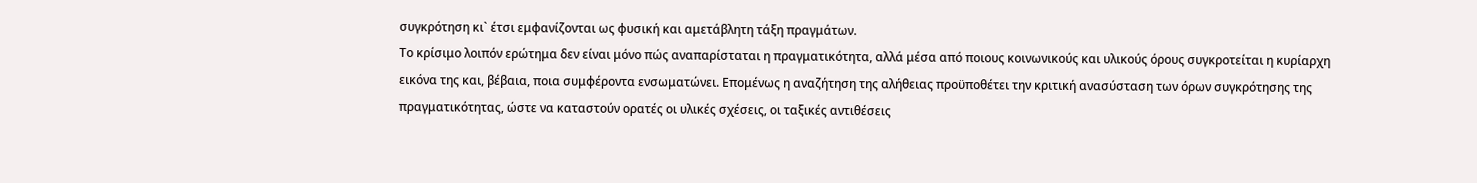συγκρότηση κι` έτσι εμφανίζονται ως φυσική και αμετάβλητη τάξη πραγμάτων.
Το κρίσιμο λοιπόν ερώτημα δεν είναι μόνο πώς αναπαρίσταται η πραγματικότητα, αλλά μέσα από ποιους κοινωνικούς και υλικούς όρους συγκροτείται η κυρίαρχη εικόνα της και, βέβαια, ποια συμφέροντα ενσωματώνει. Επομένως η αναζήτηση της αλήθειας προϋποθέτει την κριτική ανασύσταση των όρων συγκρότησης της πραγματικότητας, ώστε να καταστούν ορατές οι υλικές σχέσεις, οι ταξικές αντιθέσεις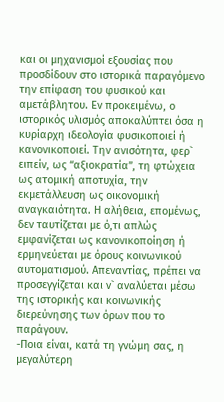και οι μηχανισμοί εξουσίας που προσδίδουν στο ιστορικά παραγόμενο την επίφαση του φυσικού και αμετάβλητου. Εν προκειμένω, ο ιστορικός υλισμός αποκαλύπτει όσα η κυρίαρχη ιδεολογία φυσικοποιεί ή κανονικοποιεί. Την ανισότητα, φερ` ειπείν, ως “αξιοκρατία”, τη φτώχεια ως ατομική αποτυχία, την εκμετάλλευση ως οικονομική αναγκαιότητα. Η αλήθεια, επομένως, δεν ταυτίζεται με ό,τι απλώς εμφανίζεται ως κανονικοποίηση ή ερμηνεύεται με όρους κοινωνικού αυτοματισμού. Απεναντίας, πρέπει να προσεγγίζεται και ν` αναλύεται μέσω της ιστορικής και κοινωνικής διερεύνησης των όρων που το παράγουν.
-Ποια είναι, κατά τη γνώμη σας, η μεγαλύτερη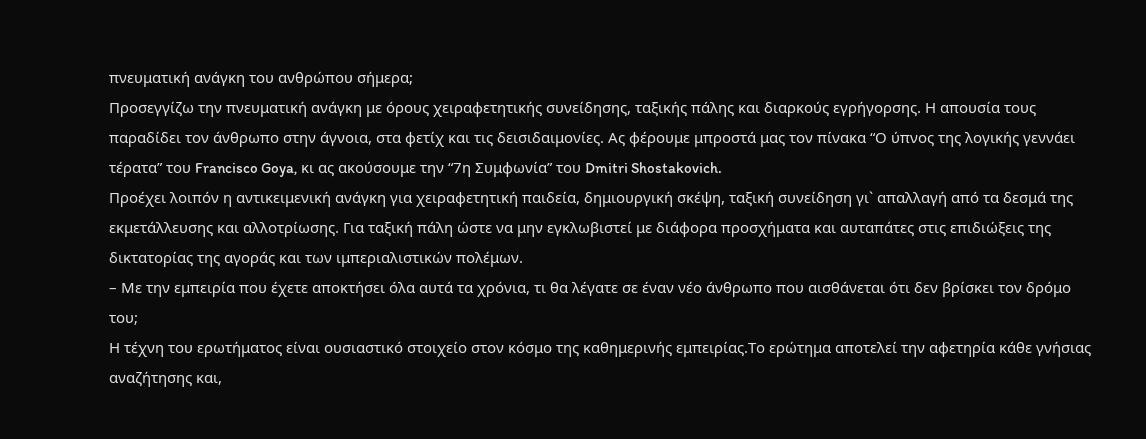πνευματική ανάγκη του ανθρώπου σήμερα;
Προσεγγίζω την πνευματική ανάγκη με όρους χειραφετητικής συνείδησης, ταξικής πάλης και διαρκούς εγρήγορσης. Η απουσία τους παραδίδει τον άνθρωπο στην άγνοια, στα φετίχ και τις δεισιδαιμονίες. Ας φέρουμε μπροστά μας τον πίνακα “Ο ύπνος της λογικής γεννάει τέρατα” του Francisco Goya, κι ας ακούσουμε την “7η Συμφωνία” του Dmitri Shostakovich.
Προέχει λοιπόν η αντικειμενική ανάγκη για χειραφετητική παιδεία, δημιουργική σκέψη, ταξική συνείδηση γι` απαλλαγή από τα δεσμά της εκμετάλλευσης και αλλοτρίωσης. Για ταξική πάλη ώστε να μην εγκλωβιστεί με διάφορα προσχήματα και αυταπάτες στις επιδιώξεις της δικτατορίας της αγοράς και των ιμπεριαλιστικών πολέμων.
– Με την εμπειρία που έχετε αποκτήσει όλα αυτά τα χρόνια, τι θα λέγατε σε έναν νέο άνθρωπο που αισθάνεται ότι δεν βρίσκει τον δρόμο του;
Η τέχνη του ερωτήματος είναι ουσιαστικό στοιχείο στον κόσμο της καθημερινής εμπειρίας.Το ερώτημα αποτελεί την αφετηρία κάθε γνήσιας αναζήτησης και,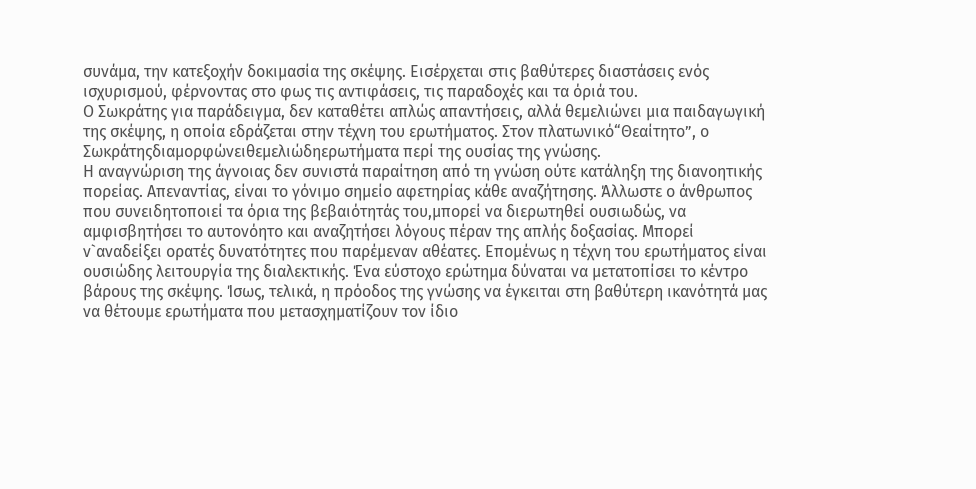συνάμα, την κατεξοχήν δοκιμασία της σκέψης. Εισέρχεται στις βαθύτερες διαστάσεις ενός ισχυρισμού, φέρνοντας στο φως τις αντιφάσεις, τις παραδοχές και τα όριά του.
Ο Σωκράτης για παράδειγμα, δεν καταθέτει απλώς απαντήσεις, αλλά θεμελιώνει μια παιδαγωγική της σκέψης, η οποία εδράζεται στην τέχνη του ερωτήματος. Στον πλατωνικό“Θεαίτητο”, ο Σωκράτηςδιαμορφώνειθεμελιώδηερωτήματα περί της ουσίας της γνώσης.
Η αναγνώριση της άγνοιας δεν συνιστά παραίτηση από τη γνώση ούτε κατάληξη της διανοητικής πορείας. Απεναντίας, είναι το γόνιμο σημείο αφετηρίας κάθε αναζήτησης. Άλλωστε ο άνθρωπος που συνειδητοποιεί τα όρια της βεβαιότητάς του,μπορεί να διερωτηθεί ουσιωδώς, να αμφισβητήσει το αυτονόητο και αναζητήσει λόγους πέραν της απλής δοξασίας. Μπορεί ν`αναδείξει ορατές δυνατότητες που παρέμεναν αθέατες. Επομένως η τέχνη του ερωτήματος είναι ουσιώδης λειτουργία της διαλεκτικής. Ένα εύστοχο ερώτημα δύναται να μετατοπίσει το κέντρο βάρους της σκέψης. Ίσως, τελικά, η πρόοδος της γνώσης να έγκειται στη βαθύτερη ικανότητά μας να θέτουμε ερωτήματα που μετασχηματίζουν τον ίδιο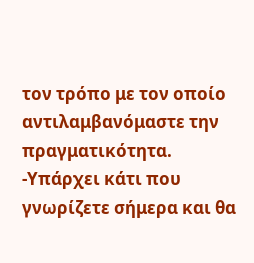τον τρόπο με τον οποίο αντιλαμβανόμαστε την πραγματικότητα.
-Υπάρχει κάτι που γνωρίζετε σήμερα και θα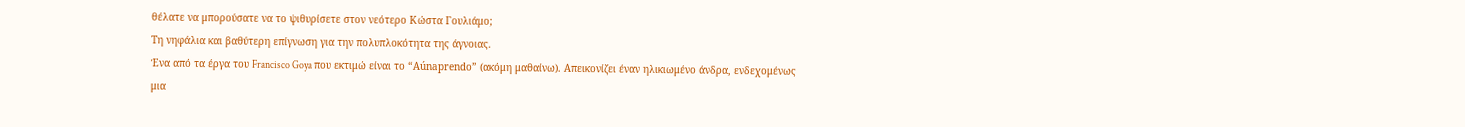θέλατε να μπορούσατε να το ψιθυρίσετε στον νεότερο Κώστα Γουλιάμο;
Τη νηφάλια και βαθύτερη επίγνωση για την πολυπλοκότητα της άγνοιας.
Ένα από τα έργα του Francisco Goya που εκτιμώ είναι το “Aúnaprendo” (ακόμη μαθαίνω). Απεικονίζει έναν ηλικιωμένο άνδρα, ενδεχομένως μια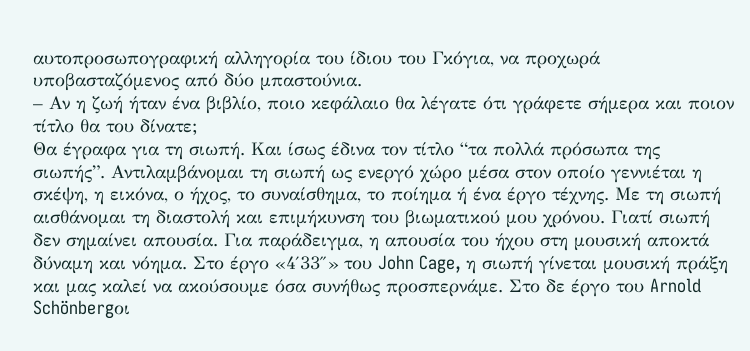αυτοπροσωπογραφική αλληγορία του ίδιου του Γκόγια, να προχωρά υποβασταζόμενος από δύο μπαστούνια.
– Αν η ζωή ήταν ένα βιβλίο, ποιο κεφάλαιο θα λέγατε ότι γράφετε σήμερα και ποιον τίτλο θα του δίνατε;
Θα έγραφα για τη σιωπή. Και ίσως έδινα τον τίτλο “τα πολλά πρόσωπα της σιωπής”. Αντιλαμβάνομαι τη σιωπή ως ενεργό χώρο μέσα στον οποίο γεννιέται η σκέψη, η εικόνα, ο ήχος, το συναίσθημα, το ποίημα ή ένα έργο τέχνης. Με τη σιωπή αισθάνομαι τη διαστολή και επιμήκυνση του βιωματικού μου χρόνου. Γιατί σιωπή δεν σημαίνει απουσία. Για παράδειγμα, η απουσία του ήχου στη μουσική αποκτά δύναμη και νόημα. Στο έργο «4′33″» του John Cage, η σιωπή γίνεται μουσική πράξη και μας καλεί να ακούσουμε όσα συνήθως προσπερνάμε. Στο δε έργο του Arnold Schönbergοι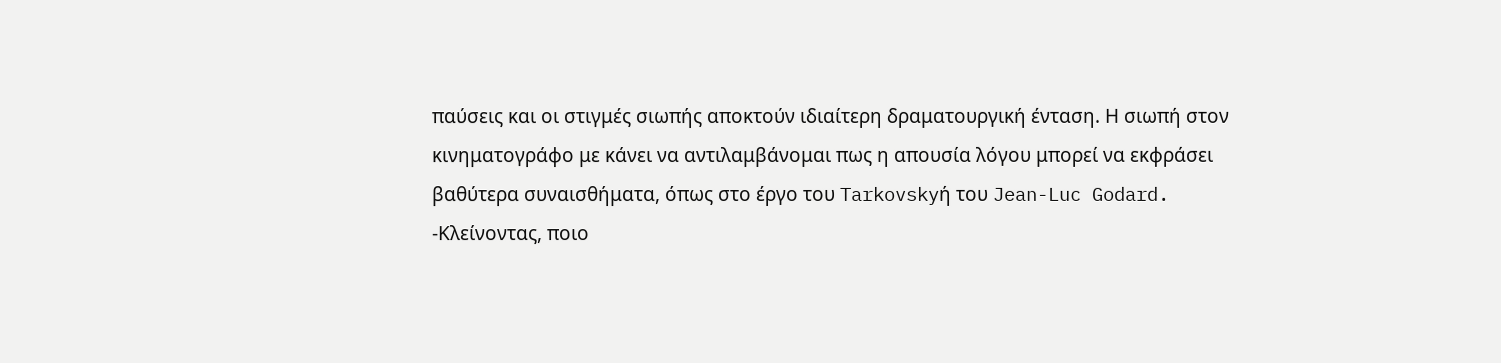παύσεις και οι στιγμές σιωπής αποκτούν ιδιαίτερη δραματουργική ένταση. Η σιωπή στον κινηματογράφο με κάνει να αντιλαμβάνομαι πως η απουσία λόγου μπορεί να εκφράσει βαθύτερα συναισθήματα, όπως στο έργο του Tarkovskyή του Jean-Luc Godard.
-Κλείνοντας, ποιο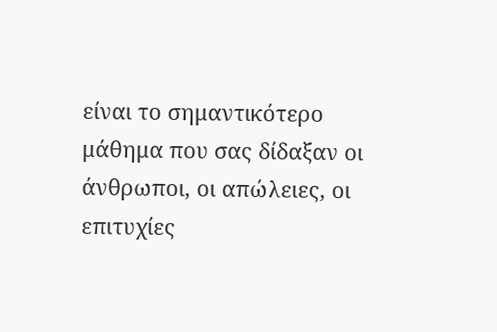είναι το σημαντικότερο μάθημα που σας δίδαξαν οι άνθρωποι, οι απώλειες, οι επιτυχίες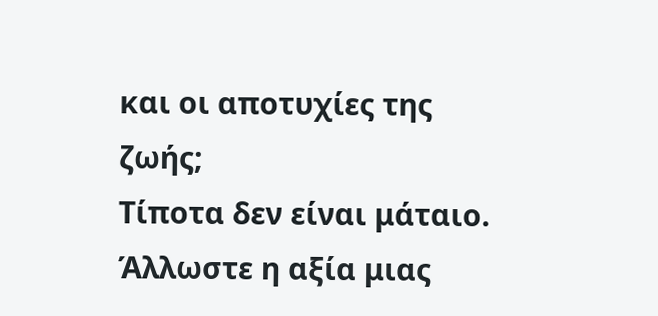και οι αποτυχίες της ζωής;
Τίποτα δεν είναι μάταιο. Άλλωστε η αξία μιας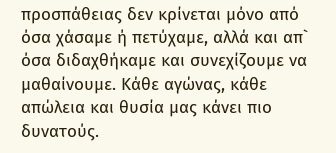προσπάθειας δεν κρίνεται μόνο από όσα χάσαμε ή πετύχαμε, αλλά και απ` όσα διδαχθήκαμε και συνεχίζουμε να μαθαίνουμε. Κάθε αγώνας, κάθε απώλεια και θυσία μας κάνει πιο δυνατούς.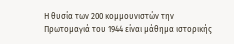Η θυσία των 200 κομμουνιστών την Πρωτομαγιά του 1944 είναι μάθημα ιστορικής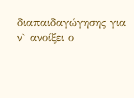διαπαιδαγώγησης για ν` ανοίξει ο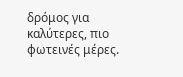δρόμος για καλύτερες, πιο φωτεινές μέρες.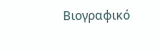Βιογραφικό